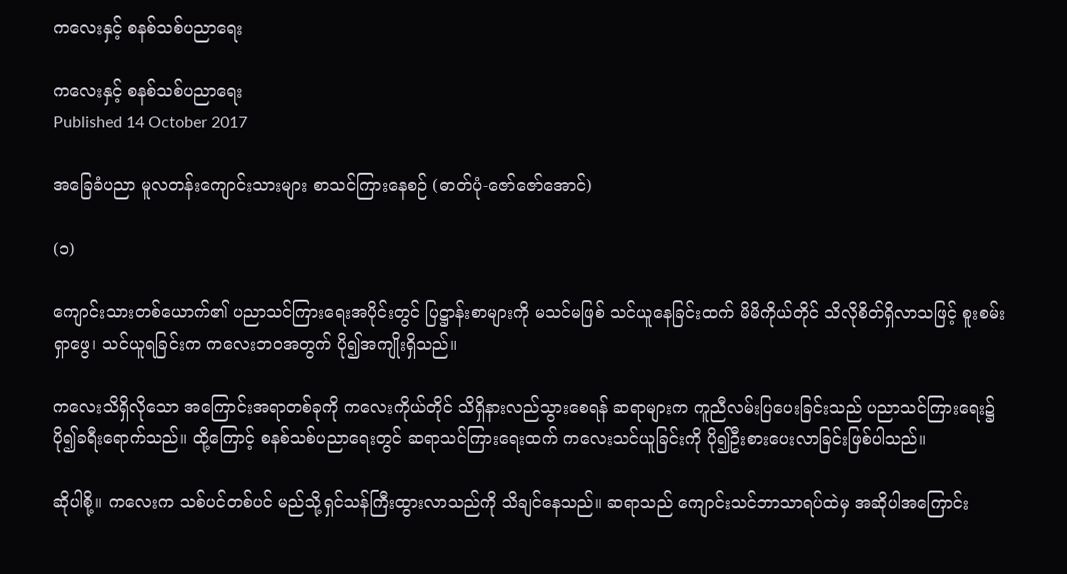ကလေးနှင့် စနစ်သစ်ပညာရေး

ကလေးနှင့် စနစ်သစ်ပညာရေး
Published 14 October 2017

အခြေခံပညာ မူလတန်းကျောင်းသားများ စာသင်ကြားနေစဉ် (ဓာတ်ပုံ-ဇော်ဇော်အောင်)

(၁)

ကျောင်းသားတစ်ယောက်၏ ပညာသင်ကြားရေးအပိုင်းတွင် ပြဋ္ဌာန်းစာများကို မသင်မဖြစ် သင်ယူနေခြင်းထက် မိမိကိုယ်တိုင် သိလိုစိတ်ရှိလာသဖြင့် စူးစမ်းရှာဖွေ၊ သင်ယူရခြင်းက ကလေးဘဝအတွက် ပို၍အကျိုးရှိသည်။

ကလေးသိရှိလိုသော အကြောင်းအရာတစ်ခုကို ကလေးကိုယ်တိုင် သိရှိနားလည်သွားစေရန် ဆရာများက ကူညီလမ်းပြပေးခြင်းသည် ပညာသင်ကြားရေး၌ ပို၍ခရီးရောက်သည်။ ထို့ကြောင့် စနစ်သစ်ပညာရေးတွင် ဆရာသင်ကြားရေးထက် ကလေးသင်ယူခြင်းကို ပို၍ဦးစားပေးလာခြင်းဖြစ်ပါသည်။

ဆိုပါစို့။ ကလေးက သစ်ပင်တစ်ပင် မည်သို့ရှင်သန်ကြီးထွားလာသည်ကို သိချင်နေသည်။ ဆရာသည် ကျောင်းသင်ဘာသာရပ်ထဲမှ အဆိုပါအကြောင်း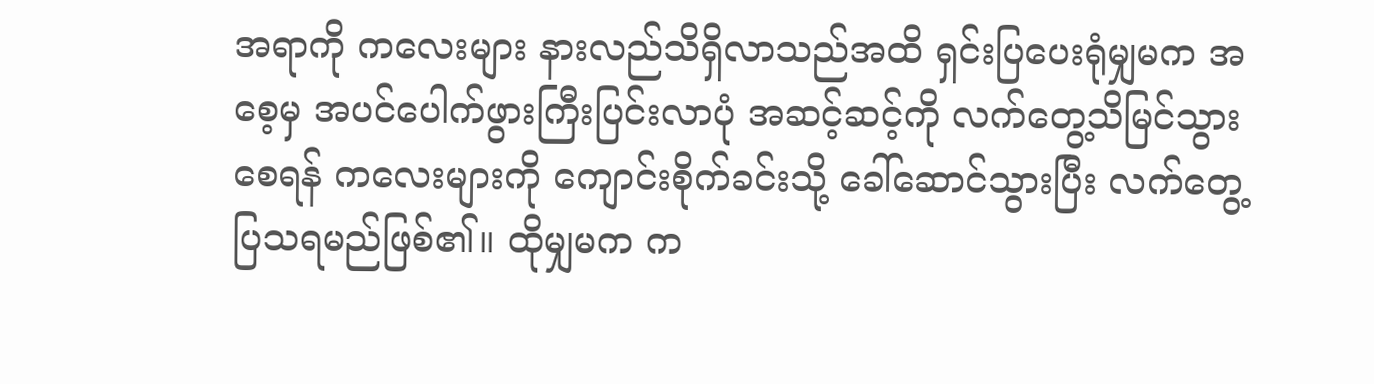အရာကို ကလေးများ နားလည်သိရှိလာသည်အထိ ရှင်းပြပေးရုံမျှမက အစေ့မှ အပင်ပေါက်ဖွားကြီးပြင်းလာပုံ အဆင့်ဆင့်ကို လက်တွေ့သိမြင်သွားစေရန် ကလေးများကို ကျောင်းစိုက်ခင်းသို့ ခေါ်ဆောင်သွားပြီး လက်တွေ့ပြသရမည်ဖြစ်၏။ ထိုမျှမက က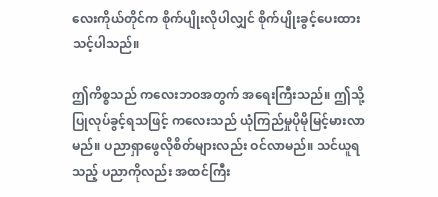လေးကိုယ်တိုင်က စိုက်ပျိုးလိုပါလျှင် စိုက်ပျိုးခွင့်ပေးထားသင့်ပါသည်။

ဤကိစ္စသည် ကလေးဘဝအတွက် အရေးကြီးသည်။ ဤသို့ပြုလုပ်ခွင့်ရသဖြင့် ကလေးသည် ယုံကြည်မှုပိုမိုမြင့်မားလာမည်။ ပညာရှာဖွေလိုစိတ်များလည်း ဝင်လာမည်။ သင်ယူရသည့် ပညာကိုလည်း အထင်ကြီး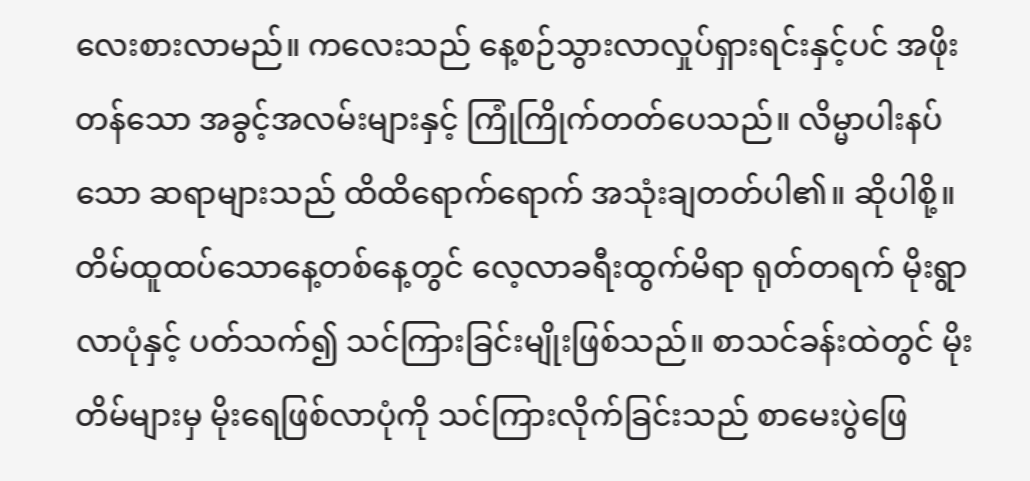လေးစားလာမည်။ ကလေးသည် နေ့စဉ်သွားလာလှုပ်ရှားရင်းနှင့်ပင် အဖိုးတန်သော အခွင့်အလမ်းများနှင့် ကြုံကြိုက်တတ်ပေသည်။ လိမ္မာပါးနပ်သော ဆရာများသည် ထိထိရောက်ရောက် အသုံးချတတ်ပါ၏။ ဆိုပါစို့။ တိမ်ထူထပ်သောနေ့တစ်နေ့တွင် လေ့လာခရီးထွက်မိရာ ရုတ်တရက် မိုးရွာလာပုံနှင့် ပတ်သက်၍ သင်ကြားခြင်းမျိုးဖြစ်သည်။ စာသင်ခန်းထဲတွင် မိုးတိမ်များမှ မိုးရေဖြစ်လာပုံကို သင်ကြားလိုက်ခြင်းသည် စာမေးပွဲဖြေ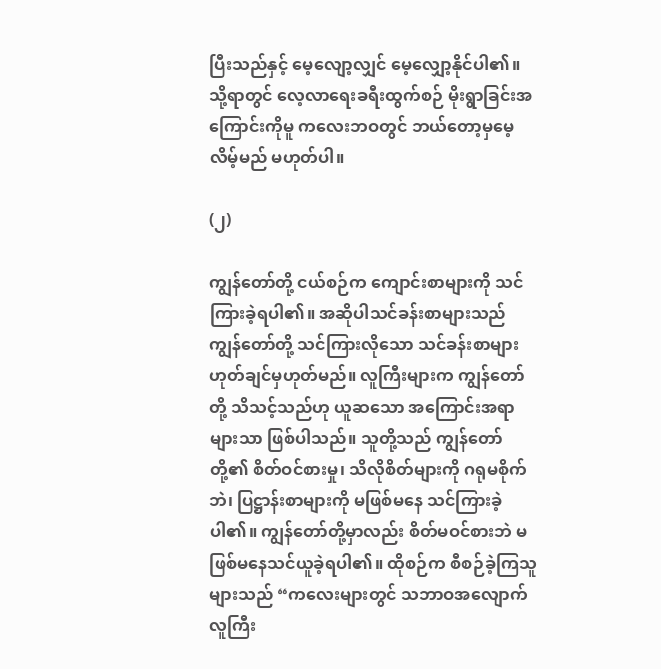ပြီးသည်နှင့် မေ့လျော့လျှင် မေ့လျှော့နိုင်ပါ၏။ သို့ရာတွင် လေ့လာရေးခရီးထွက်စဉ် မိုးရွာခြင်းအကြောင်းကိုမူ ကလေးဘဝတွင် ဘယ်တော့မှမေ့လိမ့်မည် မဟုတ်ပါ။

(၂)

ကျွန်တော်တို့ ငယ်စဉ်က ကျောင်းစာများကို သင်ကြားခဲ့ရပါ၏။ အဆိုပါသင်ခန်းစာများသည် ကျွန်တော်တို့ သင်ကြားလိုသော သင်ခန်းစာများ ဟုတ်ချင်မှဟုတ်မည်။ လူကြီးများက ကျွန်တော်တို့ သိသင့်သည်ဟု ယူဆသော အကြောင်းအရာများသာ ဖြစ်ပါသည်။ သူတို့သည် ကျွန်တော်တို့၏ စိတ်ဝင်စားမှု၊ သိလိုစိတ်များကို ဂရုမစိုက်ဘဲ၊ ပြဋ္ဌာန်းစာများကို မဖြစ်မနေ သင်ကြားခဲ့ပါ၏။ ကျွန်တော်တို့မှာလည်း စိတ်မဝင်စားဘဲ မဖြစ်မနေသင်ယူခဲ့ရပါ၏။ ထိုစဉ်က စီစဉ်ခဲ့ကြသူများသည် “ကလေးများတွင် သဘာဝအလျောက် လူကြီး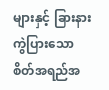များနှင့် ခြားနားကွဲပြားသော စိတ်အရည်အ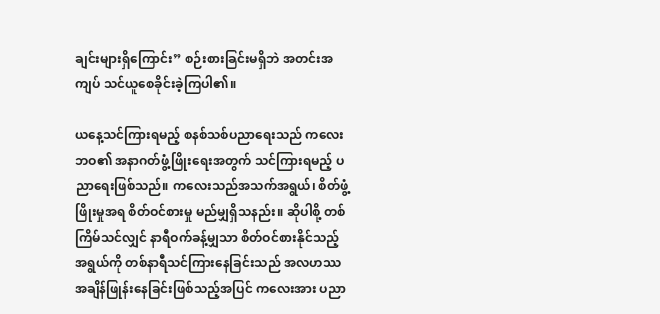ချင်းများရှိကြောင်း” စဉ်းစားခြင်းမရှိဘဲ အတင်းအကျပ် သင်ယူစေခိုင်းခဲ့ကြပါ၏။

ယနေ့သင်ကြားရမည့် စနစ်သစ်ပညာရေးသည် ကလေးဘဝ၏ အနာဂတ်ဖွံ့ဖြိုးရေးအတွက် သင်ကြားရမည့် ပညာရေးဖြစ်သည်။ ကလေးသည်အသက်အရွယ်၊ စိတ်ဖွံ့ဖြိုးမှုအရ စိတ်ဝင်စားမှု မည်မျှရှိသနည်း။ ဆိုပါစို့ တစ်ကြိမ်သင်လျှင် နာရီဝက်ခန့်မျှသာ စိတ်ဝင်စားနိုင်သည့် အရွယ်ကို တစ်နာရီသင်ကြားနေခြင်းသည် အလဟဿ အချိန်ဖြုန်းနေခြင်းဖြစ်သည့်အပြင် ကလေးအား ပညာ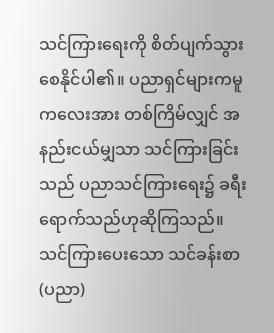သင်ကြားရေးကို စိတ်ပျက်သွားစေနိုင်ပါ၏။ ပညာရှင်များကမူ ကလေးအား တစ်ကြိမ်လျှင် အနည်းငယ်မျှသာ သင်ကြားခြင်းသည် ပညာသင်ကြားရေး၌ ခရီးရောက်သည်ဟုဆိုကြသည်။ သင်ကြားပေးသော သင်ခန်းစာ (ပညာ)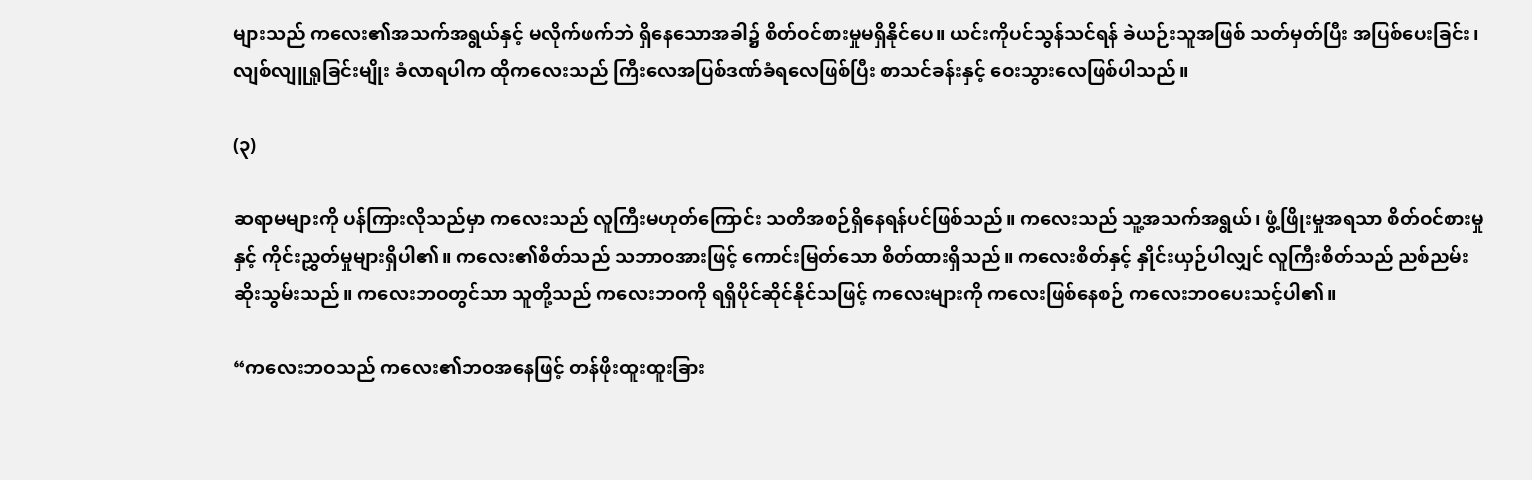များသည် ကလေး၏အသက်အရွယ်နှင့် မလိုက်ဖက်ဘဲ ရှိနေသောအခါ၌ စိတ်ဝင်စားမှုမရှိနိုင်ပေ။ ယင်းကိုပင်သွန်သင်ရန် ခဲယဉ်းသူအဖြစ် သတ်မှတ်ပြီး အပြစ်ပေးခြင်း၊ လျစ်လျူရှုခြင်းမျိုး ခံလာရပါက ထိုကလေးသည် ကြီးလေအပြစ်ဒဏ်ခံရလေဖြစ်ပြီး စာသင်ခန်းနှင့် ဝေးသွားလေဖြစ်ပါသည်။

(၃)

ဆရာမများကို ပန်ကြားလိုသည်မှာ ကလေးသည် လူကြီးမဟုတ်ကြောင်း သတိအစဉ်ရှိနေရန်ပင်ဖြစ်သည်။ ကလေးသည် သူ့အသက်အရွယ်၊ ဖွံ့ဖြိုးမှုအရသာ စိတ်ဝင်စားမှုနှင့် ကိုင်းညွှတ်မှုများရှိပါ၏။ ကလေး၏စိတ်သည် သဘာဝအားဖြင့် ကောင်းမြတ်သော စိတ်ထားရှိသည်။ ကလေးစိတ်နှင့် နှိုင်းယှဉ်ပါလျှင် လူကြီးစိတ်သည် ညစ်ညမ်းဆိုးသွမ်းသည်။ ကလေးဘဝတွင်သာ သူတို့သည် ကလေးဘဝကို ရရှိပိုင်ဆိုင်နိုင်သဖြင့် ကလေးများကို ကလေးဖြစ်နေစဉ် ကလေးဘဝပေးသင့်ပါ၏။

“ကလေးဘဝသည် ကလေး၏ဘဝအနေဖြင့် တန်ဖိုးထူးထူးခြား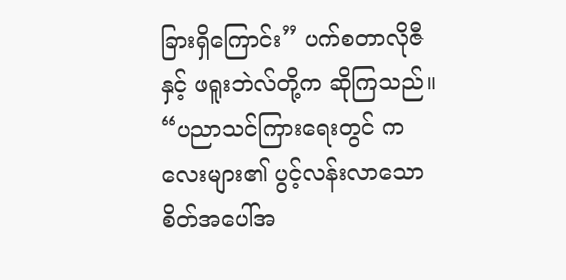ခြားရှိကြောင်း” ပက်စတာလိုဇီနှင့် ဖရူးဘဲလ်တို့က ဆိုကြသည်။ “ပညာသင်ကြားရေးတွင် ကလေးများ၏ ပွင့်လန်းလာသော စိတ်အပေါ်အ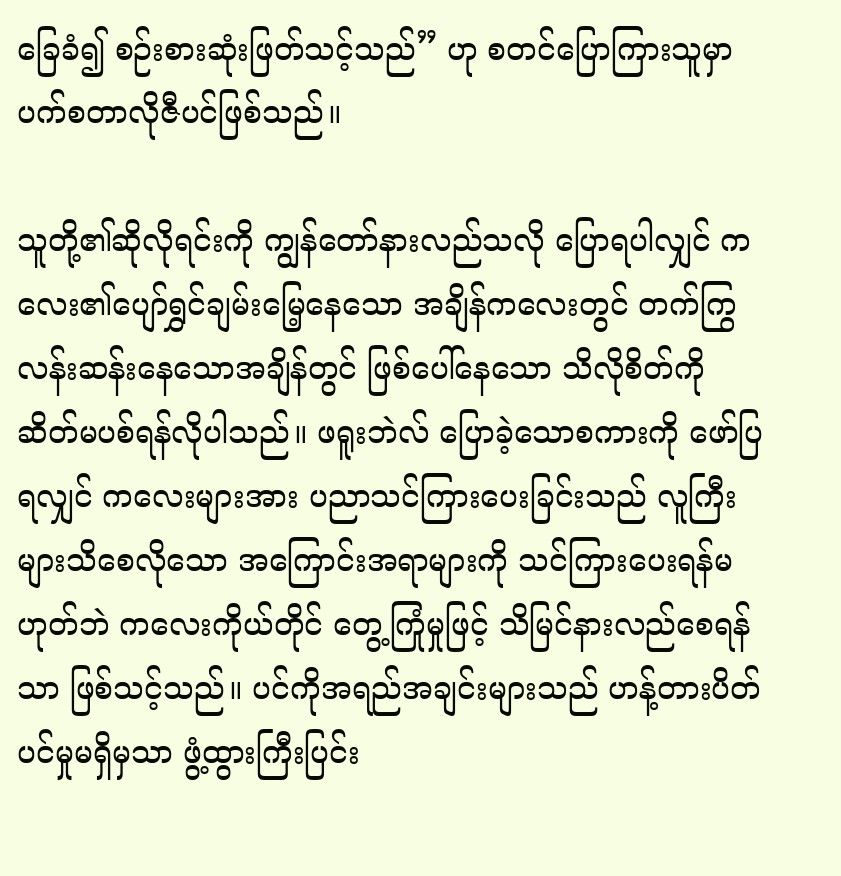ခြေခံ၍ စဉ်းစားဆုံးဖြတ်သင့်သည်” ဟု စတင်ပြောကြားသူမှာ ပက်စတာလိုဇီပင်ဖြစ်သည်။

သူတို့၏ဆိုလိုရင်းကို ကျွန်တော်နားလည်သလို ပြောရပါလျှင် ကလေး၏ပျော်ရွှင်ချမ်းမြေ့နေသော အချိန်ကလေးတွင် တက်ကြွလန်းဆန်းနေသောအချိန်တွင် ဖြစ်ပေါ်နေသော သိလိုစိတ်ကို ဆိတ်မပစ်ရန်လိုပါသည်။ ဖရူးဘဲလ် ပြောခဲ့သောစကားကို ဖော်ပြရလျှင် ကလေးများအား ပညာသင်ကြားပေးခြင်းသည် လူကြီးများသိစေလိုသော အကြောင်းအရာများကို သင်ကြားပေးရန်မဟုတ်ဘဲ ကလေးကိုယ်တိုင် တွေ့ကြုံမှုဖြင့် သိမြင်နားလည်စေရန်သာ ဖြစ်သင့်သည်။ ပင်ကိုအရည်အချင်းများသည် ဟန့်တားပိတ်ပင်မှုမရှိမှသာ ဖွံ့ထွားကြီးပြင်း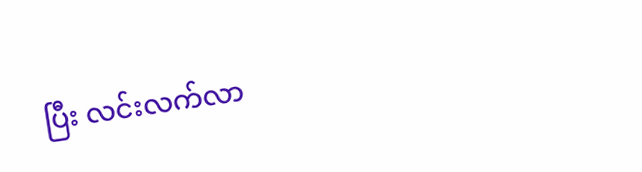ပြီး လင်းလက်လာ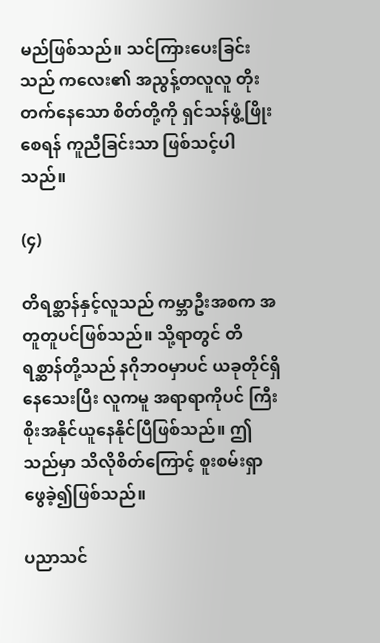မည်ဖြစ်သည်။ သင်ကြားပေးခြင်းသည် ကလေး၏ အညွန့်တလူလူ တိုးတက်နေသော စိတ်တို့ကို ရှင်သန်ဖွံ့ဖြိုးစေရန် ကူညီခြင်းသာ ဖြစ်သင့်ပါသည်။

(၄)

တိရစ္ဆာန်နှင့်လူသည် ကမ္ဘာဦးအစက အတူတူပင်ဖြစ်သည်။ သို့ရာတွင် တိရစ္ဆာန်တို့သည် နဂိုဘဝမှာပင် ယခုတိုင်ရှိနေသေးပြီး လူကမူ အရာရာကိုပင် ကြီးစိုးအနိုင်ယူနေနိုင်ပြီဖြစ်သည်။ ဤသည်မှာ သိလိုစိတ်ကြောင့် စူးစမ်းရှာဖွေခဲ့၍ဖြစ်သည်။

ပညာသင်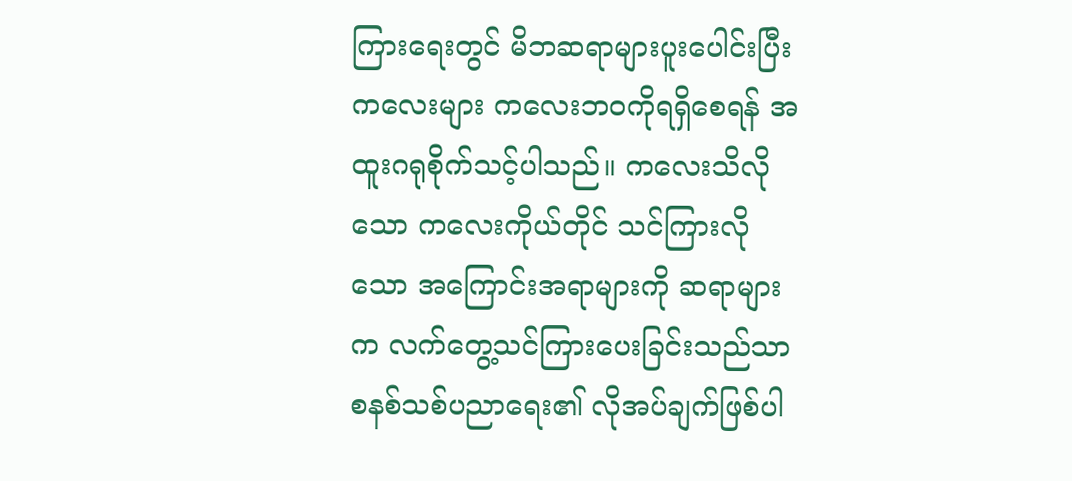ကြားရေးတွင် မိဘဆရာများပူးပေါင်းပြီး ကလေးများ ကလေးဘဝကိုရရှိစေရန် အထူးဂရုစိုက်သင့်ပါသည်။ ကလေးသိလိုသော ကလေးကိုယ်တိုင် သင်ကြားလိုသော အကြောင်းအရာများကို ဆရာများက လက်တွေ့သင်ကြားပေးခြင်းသည်သာ စနစ်သစ်ပညာရေး၏ လိုအပ်ချက်ဖြစ်ပါ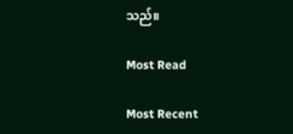သည်။

Most Read

Most Recent